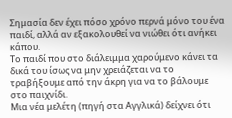Σημασία δεν έχει πόσο χρόνο περνά μόνο του ένα παιδί, αλλά αν εξακολουθεί να νιώθει ότι ανήκει κάπου.
Το παιδί που στο διάλειμμα χαρούμενο κάνει τα δικά του ίσως να μην χρειάζεται να το τραβήξουμε από την άκρη για να το βάλουμε στο παιχνίδι.
Μια νέα μελέτη (πηγή στα Αγγλικά) δείχνει ότι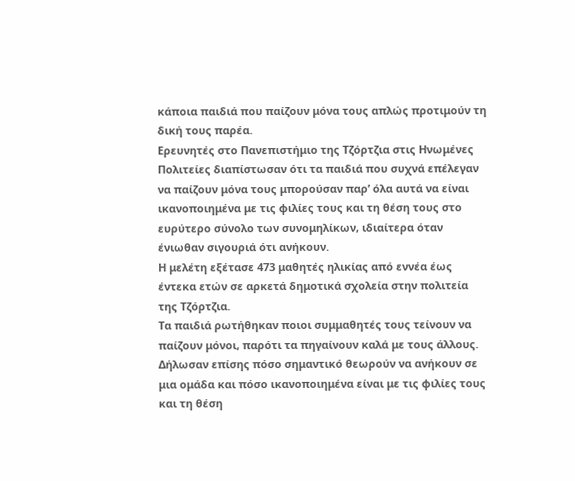κάποια παιδιά που παίζουν μόνα τους απλώς προτιμούν τη δική τους παρέα.
Ερευνητές στο Πανεπιστήμιο της Τζόρτζια στις Ηνωμένες Πολιτείες διαπίστωσαν ότι τα παιδιά που συχνά επέλεγαν να παίζουν μόνα τους μπορούσαν παρ’ όλα αυτά να είναι ικανοποιημένα με τις φιλίες τους και τη θέση τους στο ευρύτερο σύνολο των συνομηλίκων, ιδιαίτερα όταν ένιωθαν σιγουριά ότι ανήκουν.
Η μελέτη εξέτασε 473 μαθητές ηλικίας από εννέα έως έντεκα ετών σε αρκετά δημοτικά σχολεία στην πολιτεία της Τζόρτζια.
Τα παιδιά ρωτήθηκαν ποιοι συμμαθητές τους τείνουν να παίζουν μόνοι, παρότι τα πηγαίνουν καλά με τους άλλους. Δήλωσαν επίσης πόσο σημαντικό θεωρούν να ανήκουν σε μια ομάδα και πόσο ικανοποιημένα είναι με τις φιλίες τους και τη θέση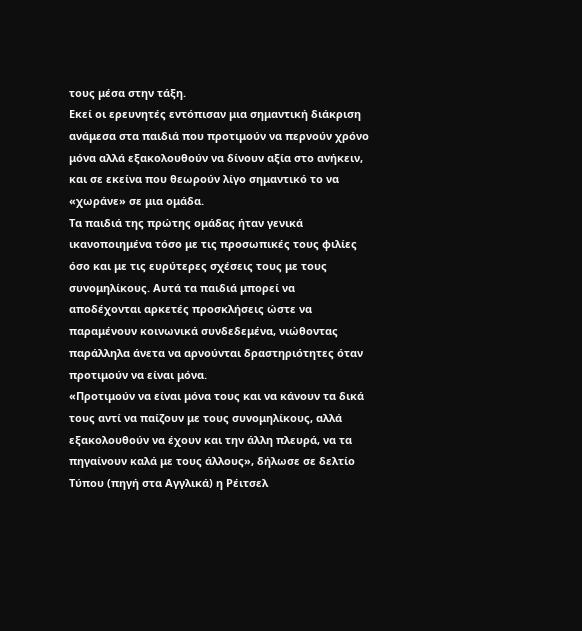τους μέσα στην τάξη.
Εκεί οι ερευνητές εντόπισαν μια σημαντική διάκριση ανάμεσα στα παιδιά που προτιμούν να περνούν χρόνο μόνα αλλά εξακολουθούν να δίνουν αξία στο ανήκειν, και σε εκείνα που θεωρούν λίγο σημαντικό το να «χωράνε» σε μια ομάδα.
Τα παιδιά της πρώτης ομάδας ήταν γενικά ικανοποιημένα τόσο με τις προσωπικές τους φιλίες όσο και με τις ευρύτερες σχέσεις τους με τους συνομηλίκους. Αυτά τα παιδιά μπορεί να αποδέχονται αρκετές προσκλήσεις ώστε να παραμένουν κοινωνικά συνδεδεμένα, νιώθοντας παράλληλα άνετα να αρνούνται δραστηριότητες όταν προτιμούν να είναι μόνα.
«Προτιμούν να είναι μόνα τους και να κάνουν τα δικά τους αντί να παίζουν με τους συνομηλίκους, αλλά εξακολουθούν να έχουν και την άλλη πλευρά, να τα πηγαίνουν καλά με τους άλλους», δήλωσε σε δελτίο Τύπου (πηγή στα Αγγλικά) η Ρέιτσελ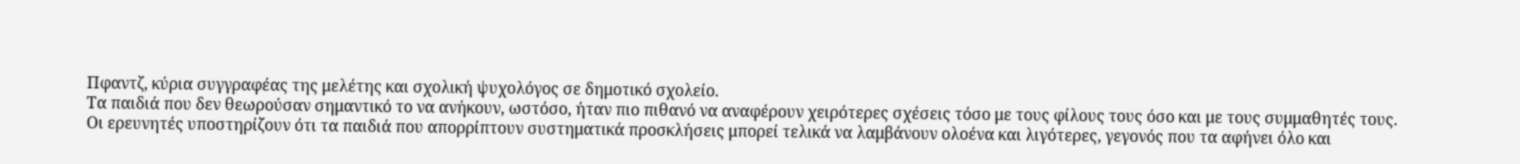Πφαντζ, κύρια συγγραφέας της μελέτης και σχολική ψυχολόγος σε δημοτικό σχολείο.
Τα παιδιά που δεν θεωρούσαν σημαντικό το να ανήκουν, ωστόσο, ήταν πιο πιθανό να αναφέρουν χειρότερες σχέσεις τόσο με τους φίλους τους όσο και με τους συμμαθητές τους.
Οι ερευνητές υποστηρίζουν ότι τα παιδιά που απορρίπτουν συστηματικά προσκλήσεις μπορεί τελικά να λαμβάνουν ολοένα και λιγότερες, γεγονός που τα αφήνει όλο και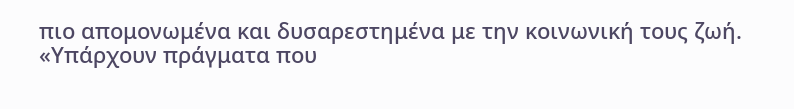πιο απομονωμένα και δυσαρεστημένα με την κοινωνική τους ζωή.
«Υπάρχουν πράγματα που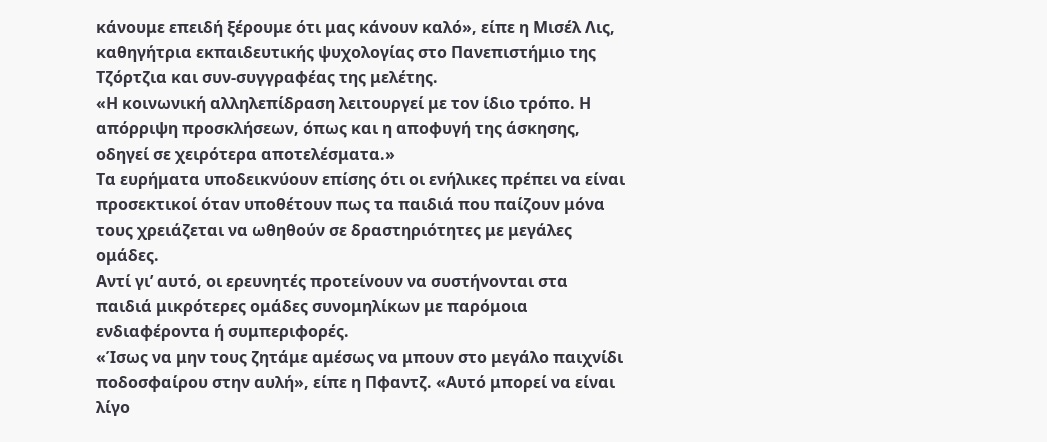κάνουμε επειδή ξέρουμε ότι μας κάνουν καλό», είπε η Μισέλ Λις, καθηγήτρια εκπαιδευτικής ψυχολογίας στο Πανεπιστήμιο της Τζόρτζια και συν-συγγραφέας της μελέτης.
«Η κοινωνική αλληλεπίδραση λειτουργεί με τον ίδιο τρόπο. Η απόρριψη προσκλήσεων, όπως και η αποφυγή της άσκησης, οδηγεί σε χειρότερα αποτελέσματα.»
Τα ευρήματα υποδεικνύουν επίσης ότι οι ενήλικες πρέπει να είναι προσεκτικοί όταν υποθέτουν πως τα παιδιά που παίζουν μόνα τους χρειάζεται να ωθηθούν σε δραστηριότητες με μεγάλες ομάδες.
Αντί γι’ αυτό, οι ερευνητές προτείνουν να συστήνονται στα παιδιά μικρότερες ομάδες συνομηλίκων με παρόμοια ενδιαφέροντα ή συμπεριφορές.
«Ίσως να μην τους ζητάμε αμέσως να μπουν στο μεγάλο παιχνίδι ποδοσφαίρου στην αυλή», είπε η Πφαντζ. «Αυτό μπορεί να είναι λίγο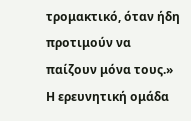τρομακτικό, όταν ήδη προτιμούν να παίζουν μόνα τους.»
Η ερευνητική ομάδα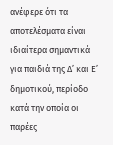ανέφερε ότι τα αποτελέσματα είναι ιδιαίτερα σημαντικά για παιδιά της Δ’ και Ε’ δημοτικού, περίοδο κατά την οποία οι παρέες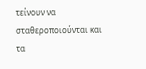τείνουν να σταθεροποιούνται και τα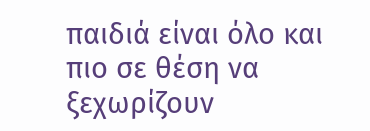παιδιά είναι όλο και πιο σε θέση να ξεχωρίζουν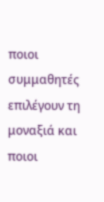ποιοι συμμαθητές επιλέγουν τη μοναξιά και ποιοι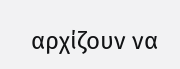αρχίζουν να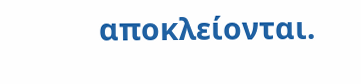αποκλείονται.